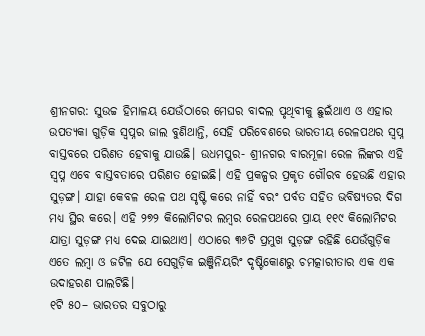ଶ୍ରୀନଗର: ସୁଉଚ୍ଚ ହିମାଳୟ ଯେଉଁଠାରେ ମେଘର ବାଦଲ ପୃଥିବୀକୁ ଛୁଇଁଥାଏ ଓ ଏହାର ଉପତ୍ୟକା ଗୁଡ଼ିକ ସ୍ୱପ୍ନର ଜାଲ ବୁଣିଥାନ୍ତି, ସେହି ପରିବେଶରେ ଭାରତୀୟ ରେଳପଥର ସ୍ୱପ୍ନ ବାସ୍ତବରେ ପରିଣତ ହେବାକୁ ଯାଉଛି। ଉଧମପୁର- ଶ୍ରୀନଗର ବାରମୂଳା ରେଳ ଲିଙ୍କର ଏହି ସ୍ୱପ୍ନ ଏବେ ବାସ୍ତବତାରେ ପରିଣତ ହୋଇଛି। ଏହି ପ୍ରକଳ୍ପର ପ୍ରକୃତ ଗୌରବ ହେଉଛି ଏହାର ସୁଡ଼ଙ୍ଗ। ଯାହା କେବଳ ରେଳ ପଥ ସୃଷ୍ଟି କରେ ନାହିଁ ବରଂ ପର୍ବତ ସହିତ ଭବିଷ୍ୟତର ଦିଗ ମଧ୍ୟ ସ୍ଥିର କରେ। ଏହି ୨୭୨ କିଲୋମିଟର ଲମ୍ବର ରେଳପଥରେ ପ୍ରାୟ ୧୧୯ କିଲୋମିଟର ଯାତ୍ରା ସୁଡ଼ଙ୍ଗ ମଧ୍ୟ ଦେଇ ଯାଇଥାଏ। ଏଠାରେ ୩୬ଟି ପ୍ରମୁଖ ସୁଡ଼ଙ୍ଗ ରହିଛି ଯେଉଁଗୁଡ଼ିକ ଏତେ ଲମ୍ବା ଓ ଜଟିଳ ଯେ ସେଗୁଡ଼ିକ ଇଞ୍ଜିନିୟରିଂ ଦୃଷ୍ଟିକୋଣରୁ ଚମତ୍କାରୀତାର ଏକ ଏକ ଉଦାହରଣ ପାଲଟିଛି।
୧ଟି ୫୦– ଭାରତର ସବୁଠାରୁ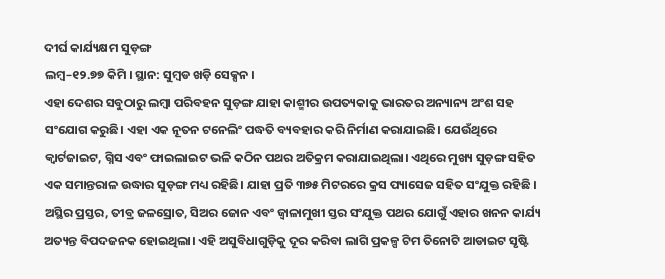ଦୀର୍ଘ କାର୍ଯ୍ୟକ୍ଷମ ସୁଡ଼ଙ୍ଗ
ଲମ୍ବ–୧୨.୭୭ କିମି । ସ୍ଥାନ: ସୁମ୍ବଡ ଖଡ଼ି ସେକ୍ସନ ।
ଏହା ଦେଶର ସବୁଠାରୁ ଲମ୍ବା ପରିବହନ ସୁଡ଼ଙ୍ଗ ଯାହା କାଶ୍ମୀର ଉପତ୍ୟକାକୁ ଭାରତର ଅନ୍ୟାନ୍ୟ ଅଂଶ ସହ ସଂଯୋଗ କରୁଛି। ଏହା ଏକ ନୂତନ ଟନେଲିଂ ପଦ୍ଧତି ବ୍ୟବହାର କରି ନିର୍ମାଣ କରାଯାଇଛି। ଯେଉଁଥିରେ କ୍ୱାର୍ଟଜାଇଟ, ଗ୍ନିସ ଏବଂ ଫାଇଲାଇଟ ଭଳି କଠିନ ପଥର ଅତିକ୍ରମ କରାଯାଇଥିଲା। ଏଥିରେ ମୁଖ୍ୟ ସୁଡ଼ଙ୍ଗ ସହିତ ଏକ ସମାନ୍ତରାଳ ଉଦ୍ଧାର ସୁଡ଼ଙ୍ଗ ମଧ୍ୟ ରହିଛି। ଯାହା ପ୍ରତି ୩୭୫ ମିଟରରେ କ୍ରସ ପ୍ୟାସେଜ ସହିତ ସଂଯୁକ୍ତ ରହିଛି । ଅସ୍ଥିର ପ୍ରସ୍ତର, ତୀବ୍ର ଜଳସ୍ରୋତ, ସିଅର ଜୋନ ଏବଂ ଜ୍ୱାଳାମୁଖୀ ସ୍ତର ସଂଯୁକ୍ତ ପଥର ଯୋଗୁଁ ଏହାର ଖନନ କାର୍ଯ୍ୟ ଅତ୍ୟନ୍ତ ବିପଦଜନକ ହୋଇଥିଲା। ଏହି ଅସୁବିଧାଗୁଡ଼ିକୁ ଦୂର କରିବା ଲାଗି ପ୍ରକଳ୍ପ ଟିମ ତିନୋଟି ଆଡାଇଟ ସୃଷ୍ଟି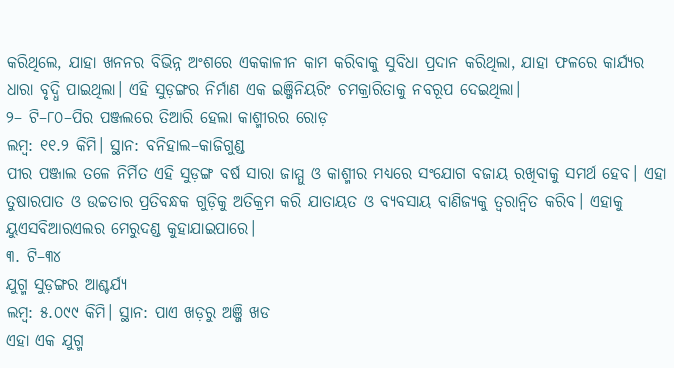କରିଥିଲେ, ଯାହା ଖନନର ବିଭିନ୍ନ ଅଂଶରେ ଏକକାଳୀନ କାମ କରିବାକୁ ସୁବିଧା ପ୍ରଦାନ କରିଥିଲା, ଯାହା ଫଳରେ କାର୍ଯ୍ୟର ଧାରା ବୃଦ୍ଧି ପାଇଥିଲା। ଏହି ସୁଡ଼ଙ୍ଗର ନିର୍ମାଣ ଏକ ଇଞ୍ଜିନିୟରିଂ ଚମକ୍ରାରିତାକୁ ନବରୂପ ଦେଇଥିଲା।
୨– ଟି–୮୦–ପିର ପଞ୍ଜଲରେ ତିଆରି ହେଲା କାଶ୍ମୀରର ରୋଡ଼
ଲମ୍ବ: ୧୧.୨ କିମି। ସ୍ଥାନ: ବନିହାଲ–କାଜିଗୁଣ୍ଡ
ପୀର ପଞ୍ଜାଲ ତଳେ ନିର୍ମିତ ଏହି ସୁଡ଼ଙ୍ଗ ବର୍ଷ ସାରା ଜାମ୍ମୁ ଓ କାଶ୍ମୀର ମଧ୍ୟରେ ସଂଯୋଗ ବଜାୟ ରଖିବାକୁ ସମର୍ଥ ହେବ। ଏହା ତୁଷାରପାତ ଓ ଉଚ୍ଚତାର ପ୍ରତିବନ୍ଧକ ଗୁଡ଼ିକୁ ଅତିକ୍ରମ କରି ଯାତାୟତ ଓ ବ୍ୟବସାୟ ବାଣିଜ୍ୟକୁ ତ୍ୱରାନ୍ୱିତ କରିବ। ଏହାକୁ ୟୁଏସବିଆରଏଲର ମେରୁଦଣ୍ଡ କୁହାଯାଇପାରେ।
୩. ଟି–୩୪
ଯୁଗ୍ମ ସୁଡ଼ଙ୍ଗର ଆଶ୍ଚର୍ଯ୍ୟ
ଲମ୍ବ: ୫.୦୯୯ କିମି। ସ୍ଥାନ: ପାଏ ଖଡ଼ରୁ ଅଞ୍ଜି ଖଡ
ଏହା ଏକ ଯୁଗ୍ମ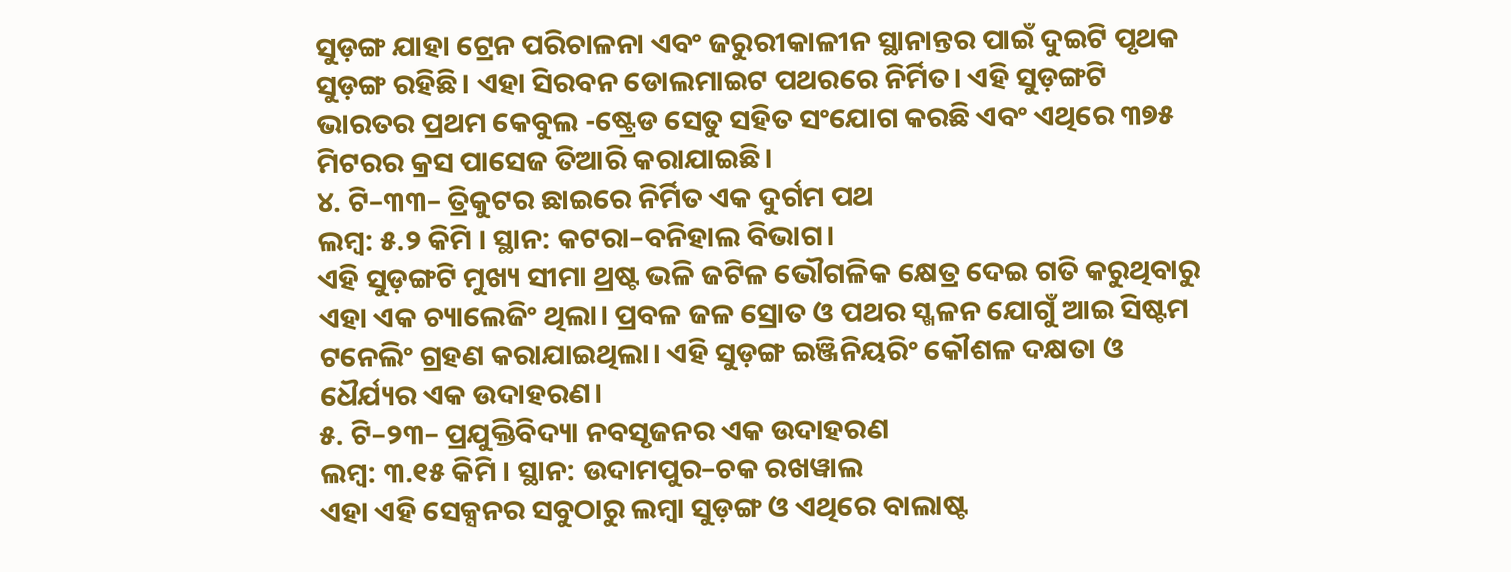ସୁଡ଼ଙ୍ଗ ଯାହା ଟ୍ରେନ ପରିଚାଳନା ଏବଂ ଜରୁରୀକାଳୀନ ସ୍ଥାନାନ୍ତର ପାଇଁ ଦୁଇଟି ପୃଥକ ସୁଡ଼ଙ୍ଗ ରହିଛି। ଏହା ସିରବନ ଡୋଲମାଇଟ ପଥରରେ ନିର୍ମିତ। ଏହି ସୁଡ଼ଙ୍ଗଟି ଭାରତର ପ୍ରଥମ କେବୁଲ -ଷ୍ଟ୍ରେଡ ସେତୁ ସହିତ ସଂଯୋଗ କରଛି ଏବଂ ଏଥିରେ ୩୭୫ ମିଟରର କ୍ରସ ପାସେଜ ତିଆରି କରାଯାଇଛି।
୪. ଟି–୩୩– ତ୍ରିକୁଟର ଛାଇରେ ନିର୍ମିତ ଏକ ଦୁର୍ଗମ ପଥ
ଲମ୍ବ: ୫.୨ କିମି । ସ୍ଥାନ: କଟରା–ବନିହାଲ ବିଭାଗ।
ଏହି ସୁଡ଼ଙ୍ଗଟି ମୁଖ୍ୟ ସୀମା ଥ୍ରଷ୍ଟ ଭଳି ଜଟିଳ ଭୌଗଳିକ କ୍ଷେତ୍ର ଦେଇ ଗତି କରୁଥିବାରୁ ଏହା ଏକ ଚ୍ୟାଲେଜିଂ ଥିଲା। ପ୍ରବଳ ଜଳ ସ୍ରୋତ ଓ ପଥର ସ୍ଖଳନ ଯୋଗୁଁ ଆଇ ସିଷ୍ଟମ ଟନେଲିଂ ଗ୍ରହଣ କରାଯାଇଥିଲା। ଏହି ସୁଡ଼ଙ୍ଗ ଇଞ୍ଜିନିୟରିଂ କୌଶଳ ଦକ୍ଷତା ଓ ଧୈର୍ଯ୍ୟର ଏକ ଉଦାହରଣ।
୫. ଟି–୨୩– ପ୍ରଯୁକ୍ତିବିଦ୍ୟା ନବସୃଜନର ଏକ ଉଦାହରଣ
ଲମ୍ବ: ୩.୧୫ କିମି । ସ୍ଥାନ: ଉଦାମପୁର–ଚକ ରଖୱାଲ
ଏହା ଏହି ସେକ୍ସନର ସବୁଠାରୁ ଲମ୍ବା ସୁଡ଼ଙ୍ଗ ଓ ଏଥିରେ ବାଲାଷ୍ଟ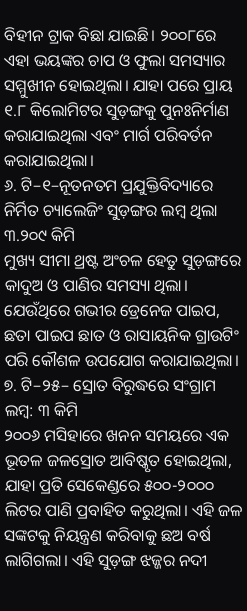ବିହୀନ ଟ୍ରାକ ବିଛା ଯାଇଛି। ୨୦୦୮ରେ ଏହା ଭୟଙ୍କର ଚାପ ଓ ଫୁଲା ସମସ୍ୟାର ସମ୍ମୁଖୀନ ହୋଇଥିଲା। ଯାହା ପରେ ପ୍ରାୟ ୧.୮ କିଲୋମିଟର ସୁଡ଼ଙ୍ଗକୁ ପୁନଃନିର୍ମାଣ କରାଯାଇଥିଲା ଏବଂ ମାର୍ଗ ପରିବର୍ତନ କରାଯାଇଥିଲା।
୬. ଟି–୧–ନୂତନତମ ପ୍ରଯୁକ୍ତିବିଦ୍ୟାରେ ନିର୍ମିତ ଚ୍ୟାଲେଜିଂ ସୁଡ଼ଙ୍ଗର ଲମ୍ବ ଥିଲା ୩.୨୦୯ କିମି
ମୁଖ୍ୟ ସୀମା ଥ୍ରଷ୍ଟ ଅଂଚଳ ହେତୁ ସୁଡ଼ଙ୍ଗରେ କାଦୁଅ ଓ ପାଣିର ସମସ୍ୟା ଥିଲା। ଯେଉଁଥିରେ ଗଭୀର ଡ୍ରେନେଜ ପାଇପ, ଛତା ପାଇପ ଛାତ ଓ ରାସାୟନିକ ଗ୍ରାଉଟିଂ ପରି କୌଶଳ ଉପଯୋଗ କରାଯାଇଥିଲା।
୭. ଟି–୨୫– ସ୍ରୋତ ବିରୁଦ୍ଧରେ ସଂଗ୍ରାମ
ଲମ୍ବ: ୩ କିମି
୨୦୦୬ ମସିହାରେ ଖନନ ସମୟରେ ଏକ ଭୂତଳ ଜଳସ୍ରୋତ ଆବିଷ୍କୃତ ହୋଇଥିଲା, ଯାହା ପ୍ରତି ସେକେଣ୍ଡରେ ୫୦୦-୨୦୦୦ ଲିଟର ପାଣି ପ୍ରବାହିତ କରୁଥିଲା। ଏହି ଜଳ ସଙ୍କଟକୁ ନିୟନ୍ତ୍ରଣ କରିବାକୁ ଛଅ ବର୍ଷ ଲାଗିଗଲା। ଏହି ସୁଡ଼ଙ୍ଗ ଝଜ୍ଜର ନଦୀ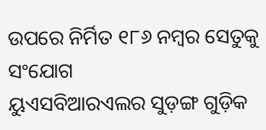ଉପରେ ନିର୍ମିତ ୧୮୬ ନମ୍ବର ସେତୁକୁ ସଂଯୋଗ
ୟୁଏସବିଆରଏଲର ସୁଡ଼ଙ୍ଗ ଗୁଡ଼ିକ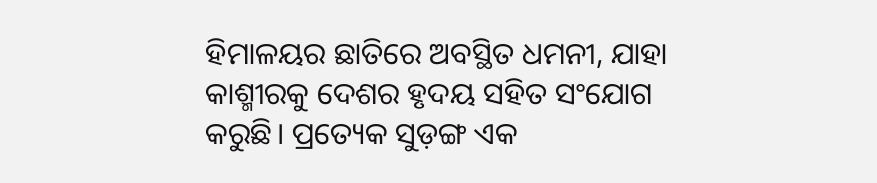ହିମାଳୟର ଛାତିରେ ଅବସ୍ଥିତ ଧମନୀ, ଯାହା କାଶ୍ମୀରକୁ ଦେଶର ହୃଦୟ ସହିତ ସଂଯୋଗ କରୁଛି। ପ୍ରତ୍ୟେକ ସୁଡ଼ଙ୍ଗ ଏକ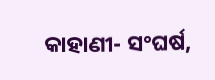କାହାଣୀ- ସଂଘର୍ଷ,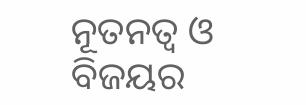ନୂତନତ୍ୱ ଓ ବିଜୟର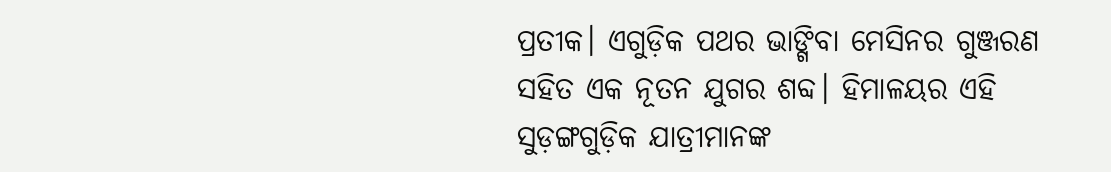ପ୍ରତୀକ। ଏଗୁଡ଼ିକ ପଥର ଭାଙ୍ଗିବା ମେସିନର ଗୁଞ୍ଜରଣ ସହିତ ଏକ ନୂତନ ଯୁଗର ଶବ୍ଦ। ହିମାଳୟର ଏହି ସୁଡ଼ଙ୍ଗଗୁଡ଼ିକ ଯାତ୍ରୀମାନଙ୍କ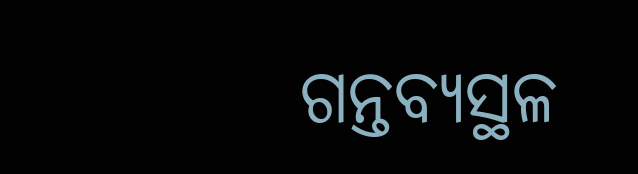ଗନ୍ତବ୍ୟସ୍ଥଳ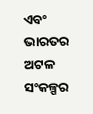ଏବଂ ଭାରତର ଅଟଳ ସଂକଳ୍ପର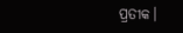ପ୍ରତୀକ।